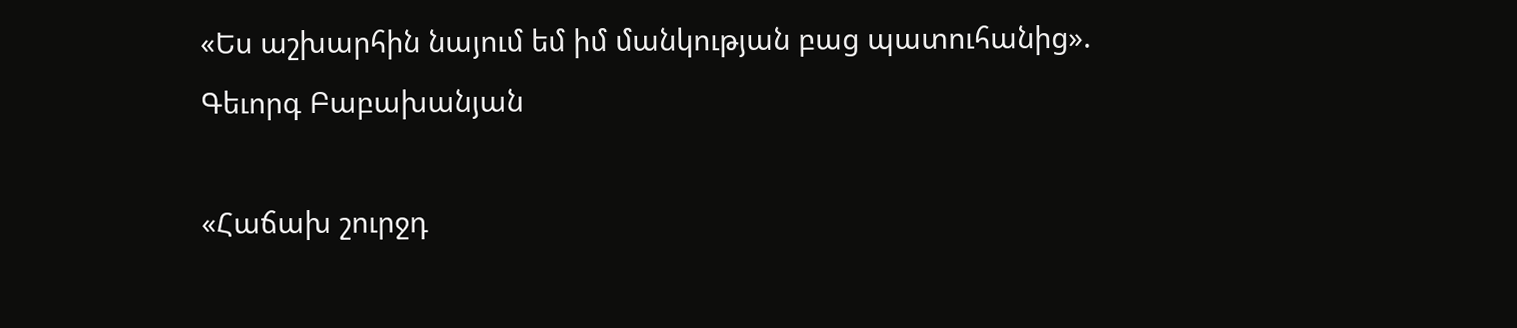«Ես աշխարհին նայում եմ իմ մանկության բաց պատուհանից». Գեւորգ Բաբախանյան

«Հաճախ շուրջդ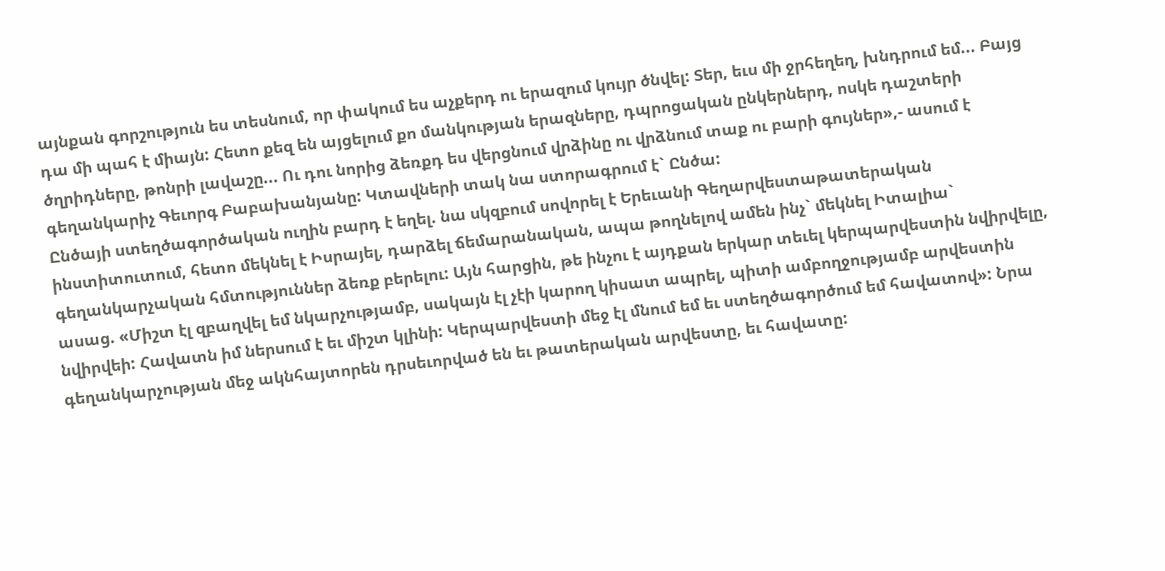այնքան գորշություն ես տեսնում, որ փակում ես աչքերդ ու երազում կույր ծնվել: Տեր, եւս մի ջրհեղեղ, խնդրում եմ... Բայց դա մի պահ է միայն: Հետո քեզ են այցելում քո մանկության երազները, դպրոցական ընկերներդ, ոսկե դաշտերի ծղրիդները, թոնրի լավաշը... Ու դու նորից ձեռքդ ես վերցնում վրձինը ու վրձնում տաք ու բարի գույներ»,- ասում է գեղանկարիչ Գեւորգ Բաբախանյանը: Կտավների տակ նա ստորագրում է` Ընծա:
Ընծայի ստեղծագործական ուղին բարդ է եղել. նա սկզբում սովորել է Երեւանի Գեղարվեստաթատերական ինստիտուտում, հետո մեկնել է Իսրայել, դարձել ճեմարանական, ապա թողնելով ամեն ինչ` մեկնել Իտալիա` գեղանկարչական հմտություններ ձեռք բերելու: Այն հարցին, թե ինչու է այդքան երկար տեւել կերպարվեստին նվիրվելը, ասաց. «Միշտ էլ զբաղվել եմ նկարչությամբ, սակայն էլ չէի կարող կիսատ ապրել, պիտի ամբողջությամբ արվեստին նվիրվեի: Հավատն իմ ներսում է եւ միշտ կլինի: Կերպարվեստի մեջ էլ մնում եմ եւ ստեղծագործում եմ հավատով»: Նրա գեղանկարչության մեջ ակնհայտորեն դրսեւորված են եւ թատերական արվեստը, եւ հավատը: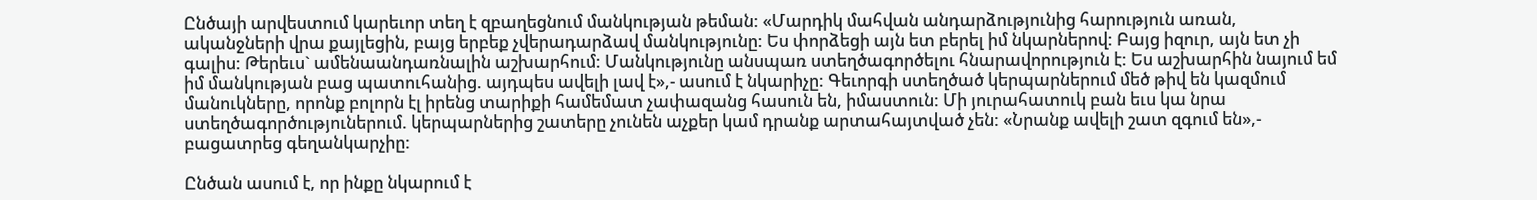Ընծայի արվեստում կարեւոր տեղ է զբաղեցնում մանկության թեման: «Մարդիկ մահվան անդարձությունից հարություն առան, ականջների վրա քայլեցին, բայց երբեք չվերադարձավ մանկությունը: Ես փորձեցի այն ետ բերել իմ նկարներով: Բայց իզուր, այն ետ չի գալիս: Թերեւս` ամենաանդառնալին աշխարհում: Մանկությունը անսպառ ստեղծագործելու հնարավորություն է: Ես աշխարհին նայում եմ իմ մանկության բաց պատուհանից. այդպես ավելի լավ է»,- ասում է նկարիչը: Գեւորգի ստեղծած կերպարներում մեծ թիվ են կազմում մանուկները, որոնք բոլորն էլ իրենց տարիքի համեմատ չափազանց հասուն են, իմաստուն: Մի յուրահատուկ բան եւս կա նրա ստեղծագործություներում. կերպարներից շատերը չունեն աչքեր կամ դրանք արտահայտված չեն: «Նրանք ավելի շատ զգում են»,- բացատրեց գեղանկարչիը:

Ընծան ասում է, որ ինքը նկարում է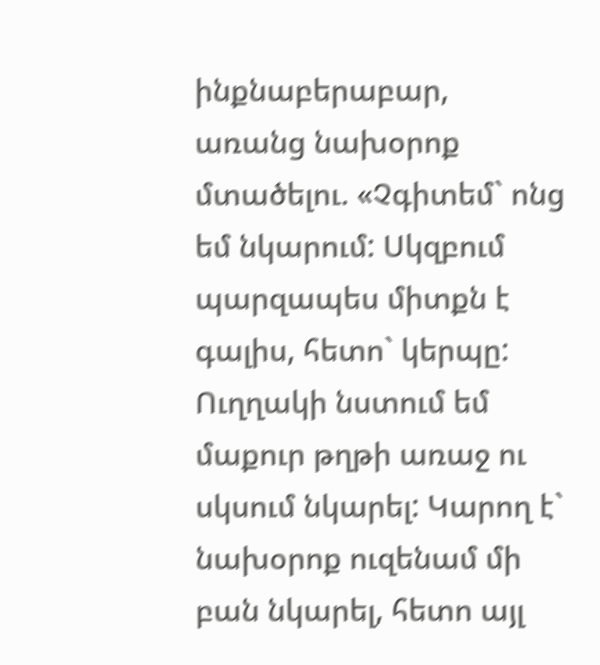ինքնաբերաբար, առանց նախօրոք մտածելու. «Չգիտեմ` ոնց եմ նկարում: Սկզբում պարզապես միտքն է գալիս, հետո` կերպը: Ուղղակի նստում եմ մաքուր թղթի առաջ ու սկսում նկարել: Կարող է` նախօրոք ուզենամ մի բան նկարել, հետո այլ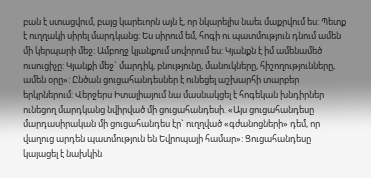բան է ստացվում, բայց կարեւորն այն է, որ նկարելիս նաեւ մաքրվում ես: Պետք է ուղղակի սիրել մարդկանց: Ես սիրում եմ, հոգի ու պատմություն դնում ամեն մի կերպարի մեջ: Ամբողջ կյանքում սովորում ես: Կյանքն է իմ ամենամեծ ուսուցիչը: Կյանքի մեջ` մարդիկ, բնությունը, մանուկները, հիշողությունները, ամեն օրը»: Ընծան ցուցահանդեսներ է ունեցել աշխարհի տարբեր երկրներում: Վերջերս Իտալիայում նա մասնակցել է հոգեկան խնդիրներ ունեցող մարդկանց նվիրված մի ցուցահանդեսի. «Այս ցուցահանդեսը մարդասիրական մի ցուցահանդես էր` ուղղված «գժանոցների» դեմ, որ վաղուց արդեն պատմություն են Եվրոպայի համար»: Ցուցահանդեսը կայացել է նախկին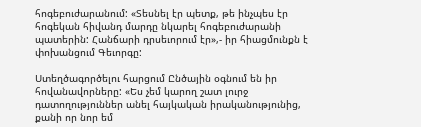հոգեբուժարանում: «Տեսնել էր պետք, թե ինչպես էր հոգեկան հիվանդ մարդը նկարել հոգեբուժարանի պատերին: Հանճարի դրսեւորում էր»,- իր հիացմունքն է փոխանցում Գեւորգը:

Ստեղծագործելու հարցում Ընծային օգնում են իր հովանավորները: «Ես չեմ կարող շատ լուրջ դատողություններ անել հայկական իրականությունից, քանի որ նոր եմ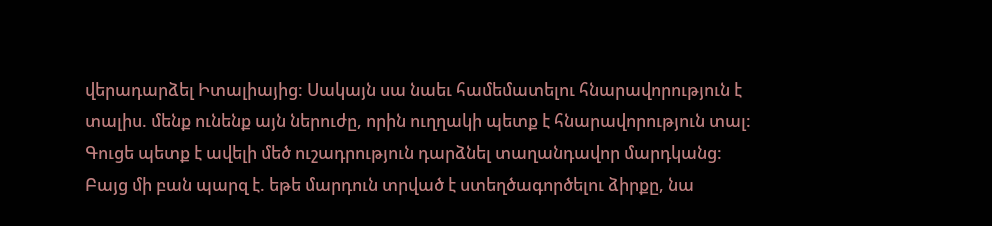վերադարձել Իտալիայից: Սակայն սա նաեւ համեմատելու հնարավորություն է տալիս. մենք ունենք այն ներուժը, որին ուղղակի պետք է հնարավորություն տալ: Գուցե պետք է ավելի մեծ ուշադրություն դարձնել տաղանդավոր մարդկանց: Բայց մի բան պարզ է. եթե մարդուն տրված է ստեղծագործելու ձիրքը, նա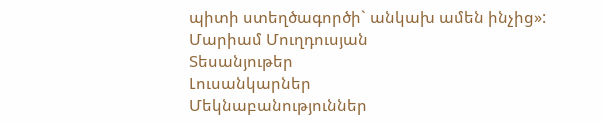պիտի ստեղծագործի` անկախ ամեն ինչից»:
Մարիամ Մուղդուսյան
Տեսանյութեր
Լուսանկարներ
Մեկնաբանություններ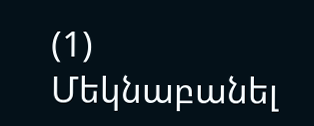(1)
Մեկնաբանել